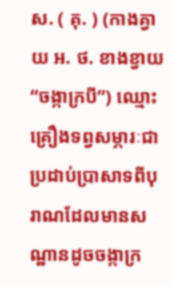ស. ( គុ. ) (កាងគ្វាយ អ. ថ. ខាងខ្វាយ “ចង្កាក្របី”) ឈ្មោះគ្រឿងទព្វសម្ភារៈជាប្រដាប់ប្រាសាទពីបុរាណដែលមានសណ្ឋានដូចចង្កាក្រ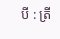បី : ត្រី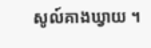សូល៍គាងឃ្វាយ ។